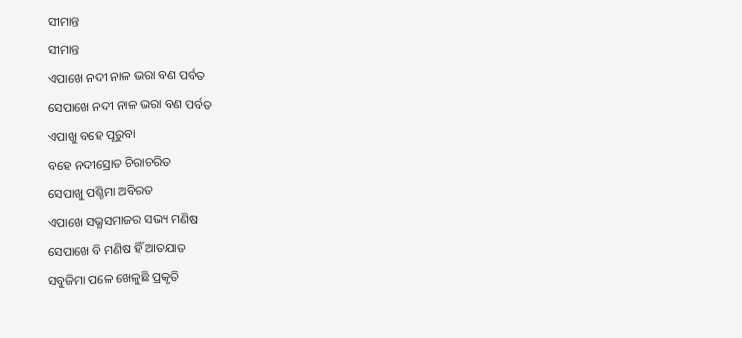ସୀମାନ୍ତ
ସୀମାନ୍ତ
ଏପାଖେ ନଦୀ ନାଳ ଭରା ବଣ ପର୍ବତ
ସେପାଖେ ନଦୀ ନାଳ ଭରା ବଣ ପର୍ବତ
ଏପାଖୁ ବହେ ପୂରୁବା
ବହେ ନଦୀସ୍ରୋତ ଚିରାଚରିତ
ସେପାଖୁ ପଶ୍ଚିମା ଅବିରତ
ଏପାଖେ ସଭ୍ଯସମାଜର ସଭ୍ୟ ମଣିଷ
ସେପାଖେ ବି ମଣିଷ ହିଁ ଆତଯାତ
ସବୁଜିମା ପଳେ ଖେଳୁଛି ପ୍ରକୃତି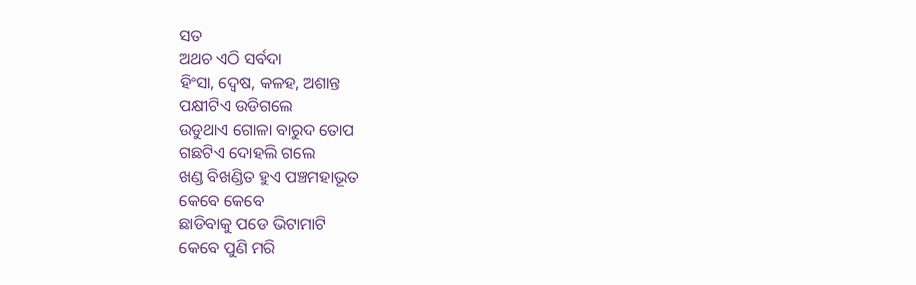ସତ
ଅଥଚ ଏଠି ସର୍ବଦା
ହିଂସା, ଦ୍ଵେଷ, କଳହ, ଅଶାନ୍ତ
ପକ୍ଷୀଟିଏ ଉଡିଗଲେ
ଉଡୁଥାଏ ଗୋଳା ବାରୁଦ ତୋପ
ଗଛଟିଏ ଦୋହଲି ଗଲେ
ଖଣ୍ଡ ବିଖଣ୍ଡିତ ହୁଏ ପଞ୍ଚମହାଭୂତ
କେବେ କେବେ
ଛାଡିବାକୁ ପଡେ ଭିଟାମାଟି
କେବେ ପୁଣି ମରି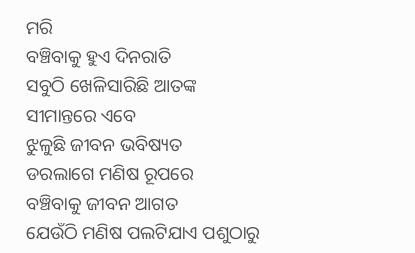ମରି
ବଞ୍ଚିବାକୁ ହୁଏ ଦିନରାତି
ସବୁଠି ଖେଳିସାରିଛି ଆତଙ୍କ
ସୀମାନ୍ତରେ ଏବେ
ଝୁଳୁଛି ଜୀବନ ଭବିଷ୍ୟତ
ଡରଲାଗେ ମଣିଷ ରୂପରେ
ବଞ୍ଚିବାକୁ ଜୀବନ ଆଗତ
ଯେଉଁଠି ମଣିଷ ପଲଟିଯାଏ ପଶୁଠାରୁ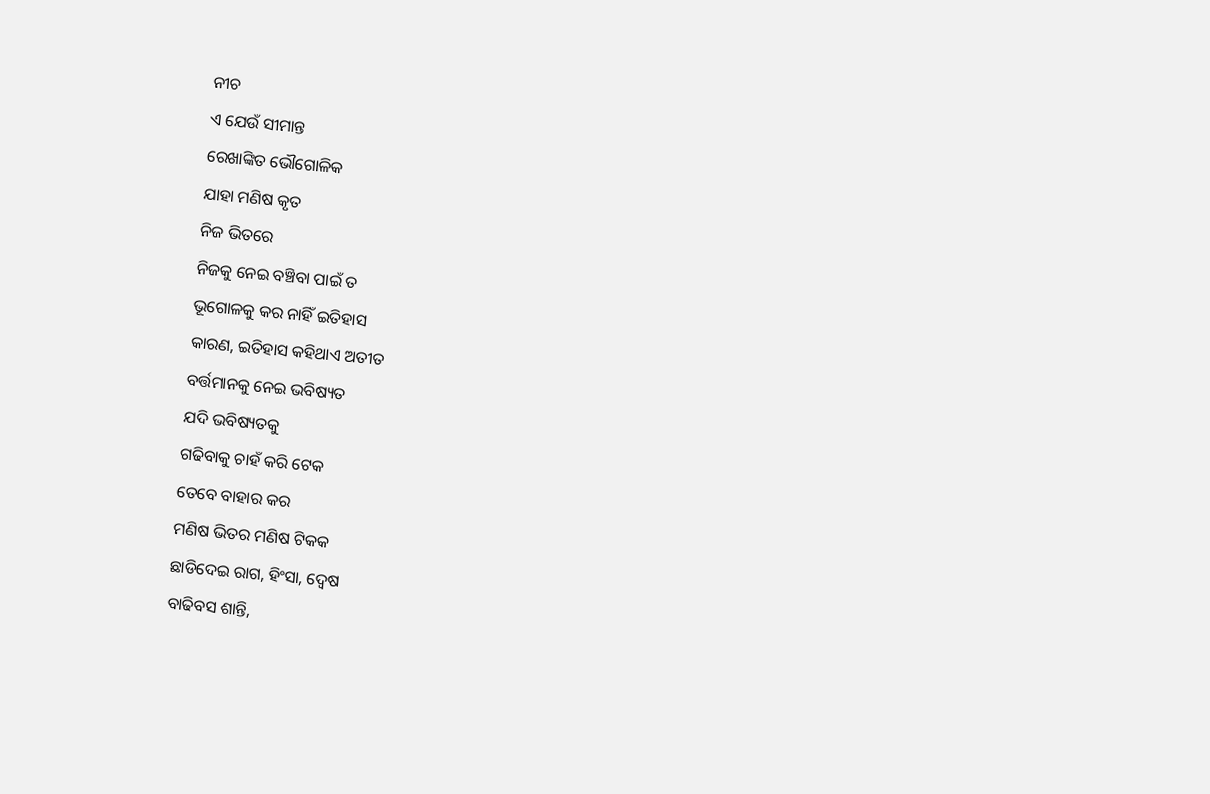ନୀଚ
ଏ ଯେଉଁ ସୀମାନ୍ତ
ରେଖାଙ୍କିତ ଭୌଗୋଳିକ
ଯାହା ମଣିଷ କୃତ
ନିଜ ଭିତରେ
ନିଜକୁ ନେଇ ବଞ୍ଚିବା ପାଇଁ ତ
ଭୂଗୋଳକୁ କର ନାହିଁ ଇତିହାସ
କାରଣ, ଇତିହାସ କହିଥାଏ ଅତୀତ
ବର୍ତ୍ତମାନକୁ ନେଇ ଭବିଷ୍ୟତ
ଯଦି ଭବିଷ୍ୟତକୁ
ଗଢିବାକୁ ଚାହଁ କରି ଟେକ
ତେବେ ବାହାର କର
ମଣିଷ ଭିତର ମଣିଷ ଟିକକ
ଛାଡିଦେଇ ରାଗ, ହିଂସା, ଦ୍ଵେଷ
ବାଢିବସ ଶାନ୍ତି,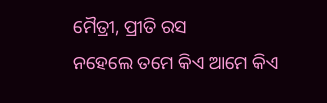ମୈତ୍ରୀ, ପ୍ରୀତି ରସ
ନହେଲେ ତମେ କିଏ ଆମେ କିଏ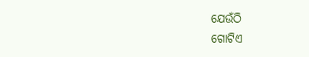ଯେଉଁଠି
ଗୋଟିଏ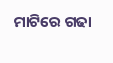ମାଟିରେ ଗଢା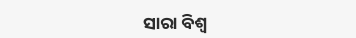ସାରା ବିଶ୍ଵ